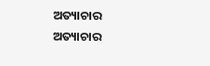ଅତ୍ୟାଚାର
ଅତ୍ୟାଚାର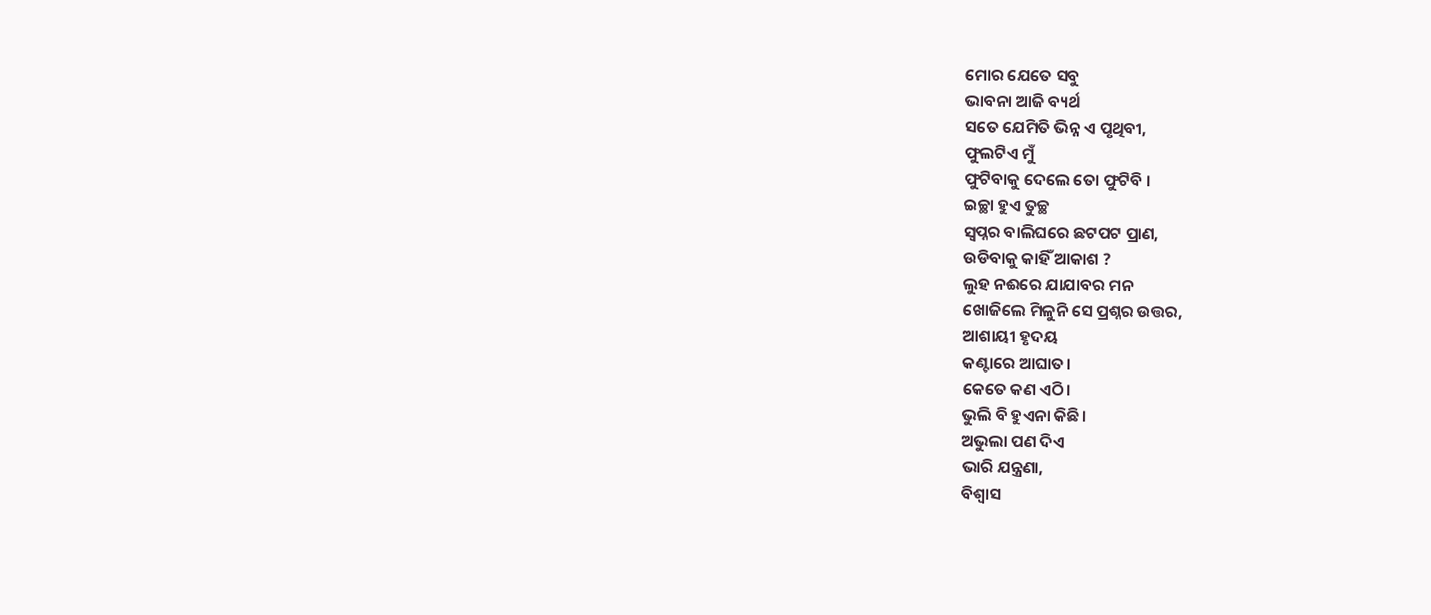ମୋର ଯେତେ ସବୁ
ଭାବନା ଆଜି ବ୍ୟର୍ଥ
ସତେ ଯେମିତି ଭିନ୍ନ ଏ ପୃଥିବୀ,
ଫୁଲଟିଏ ମୁଁ
ଫୁଟିବାକୁ ଦେଲେ ତୋ ଫୁଟିବି ।
ଇଚ୍ଛା ହୁଏ ତୁଚ୍ଛ
ସ୍ଵପ୍ନର ବାଲିଘରେ ଛଟପଟ ପ୍ରାଣ,
ଉଡିବାକୁ କାହିଁ ଆକାଶ ?
ଲୁହ ନଈରେ ଯାଯାବର ମନ
ଖୋଜିଲେ ମିଳୁନି ସେ ପ୍ରଶ୍ନର ଉତ୍ତର,
ଆଶାୟୀ ହୃଦୟ
କଣ୍ଟାରେ ଆଘାତ।
କେତେ କଣ ଏଠି।
ଭୁଲି ବି ହୁଏନା କିଛି।
ଅଭୁଲା ପଣ ଦିଏ
ଭାରି ଯନ୍ତ୍ରଣା,
ବିଶ୍ଵାସ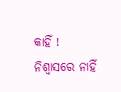କାହିଁ !
ନିଶ୍ଵାସରେ ନାହିଁ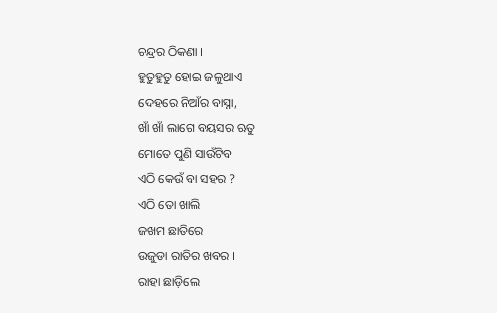ଚନ୍ଦ୍ରର ଠିକଣା ।
ହୁତୁହୁତୁ ହୋଇ ଜଳୁଥାଏ
ଦେହରେ ନିଆଁର ବାସ୍ନା,
ଖାଁ ଖାଁ ଲାଗେ ବୟସର ଋତୁ
ମୋତେ ପୁଣି ସାଉଁଟିବ
ଏଠି କେଉଁ ବା ସହର ?
ଏଠି ତୋ ଖାଲି
ଜଖମ ଛାତିରେ
ଉଜୁଡା ରାତିର ଖବର ।
ରାହା ଛାଡ଼ିଲେ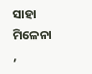ସାହା ମିଳେନା ,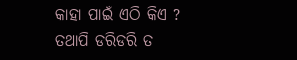କାହା ପାଇଁ ଏଠି କିଏ ?
ତଥାପି ଡରିଡରି ତ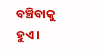ବଞ୍ଚିବାକୁ ହୁଏ ।